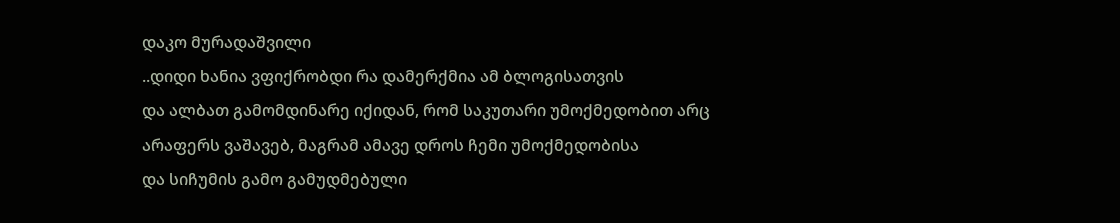დაკო მურადაშვილი
..დიდი ხანია ვფიქრობდი რა დამერქმია ამ ბლოგისათვის
და ალბათ გამომდინარე იქიდან, რომ საკუთარი უმოქმედობით არც არაფერს ვაშავებ, მაგრამ ამავე დროს ჩემი უმოქმედობისა
და სიჩუმის გამო გამუდმებული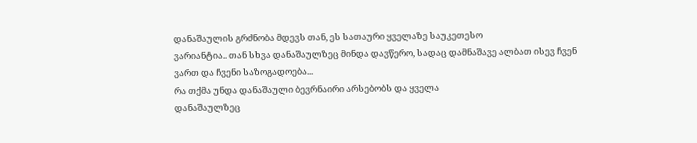დანაშაულის გრძნობა მდევს თან, ეს სათაური ყველაზე საუკეთესო
ვარიანტია.. თან სხვა დანაშაულზეც მინდა დავწერო, სადაც დამნაშავე ალბათ ისევ ჩვენ
ვართ და ჩვენი საზოგადოება...
რა თქმა უნდა დანაშაული ბევრნაირი არსებობს და ყველა
დანაშაულზეც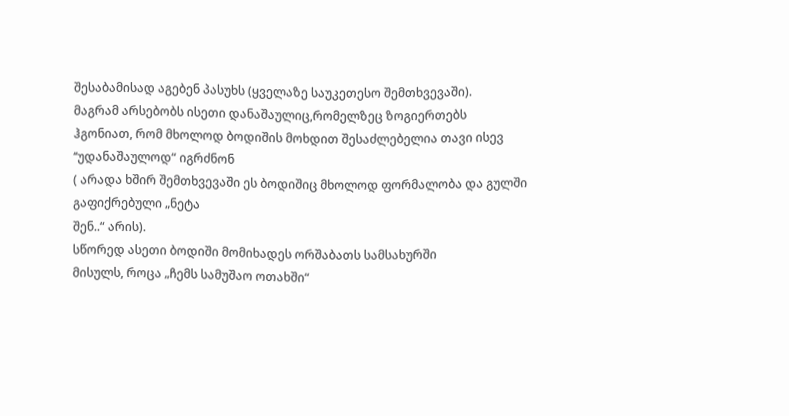შესაბამისად აგებენ პასუხს (ყველაზე საუკეთესო შემთხვევაში).
მაგრამ არსებობს ისეთი დანაშაულიც,რომელზეც ზოგიერთებს
ჰგონიათ, რომ მხოლოდ ბოდიშის მოხდით შესაძლებელია თავი ისევ ‘‘უდანაშაულოდ“ იგრძნონ
( არადა ხშირ შემთხვევაში ეს ბოდიშიც მხოლოდ ფორმალობა და გულში გაფიქრებული „ნეტა
შენ..“ არის).
სწორედ ასეთი ბოდიში მომიხადეს ორშაბათს სამსახურში
მისულს, როცა „ჩემს სამუშაო ოთახში“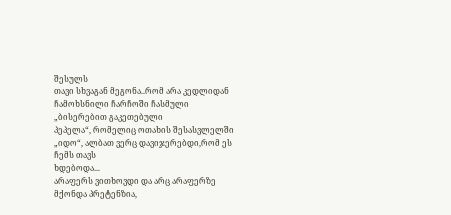შესულს
თავი სხვაგან მეგონა..რომ არა კედლიდან ჩამოხსნილი ჩარჩოში ჩასმული „ბისერებით გაკეთებული
პეპელა“, რომელიც ოთახის შესასვლელში „იდო“, ალბათ ვერც დავიჯერებდი,რომ ეს ჩემს თავს
ხდებოდა...
არაფერს ვითხოვდი და არც არაფერზე მქონდა პრეტენზია,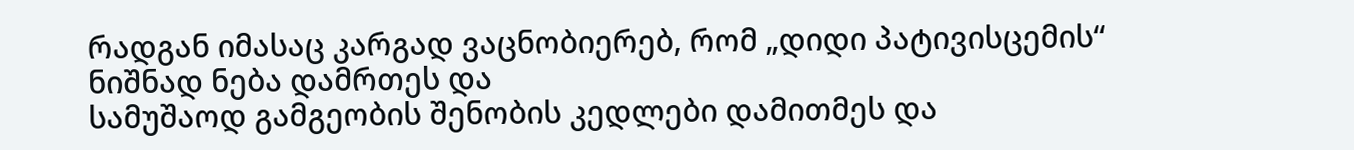რადგან იმასაც კარგად ვაცნობიერებ, რომ „დიდი პატივისცემის“ ნიშნად ნება დამრთეს და
სამუშაოდ გამგეობის შენობის კედლები დამითმეს და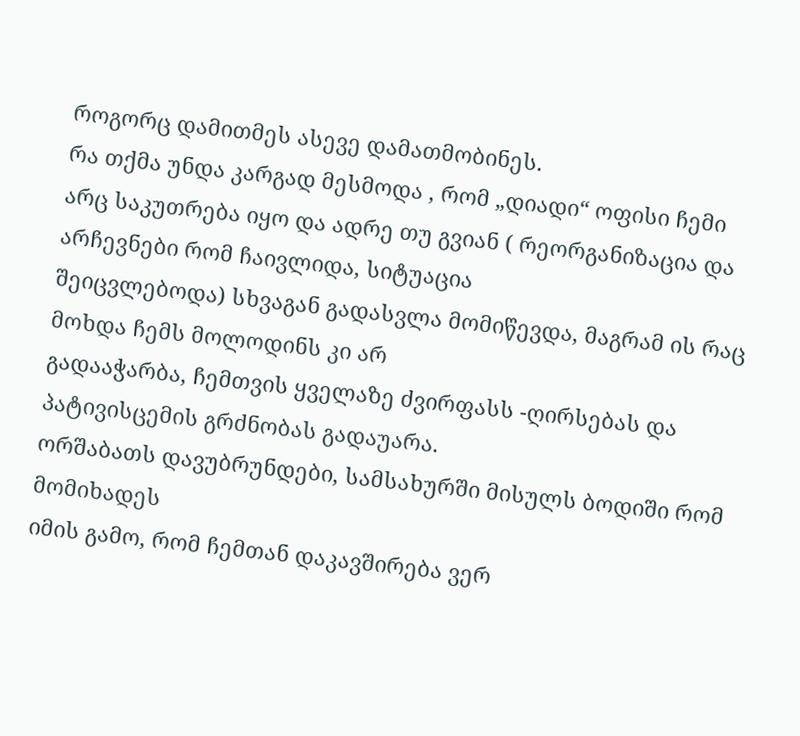როგორც დამითმეს ასევე დამათმობინეს.
რა თქმა უნდა კარგად მესმოდა , რომ „დიადი“ ოფისი ჩემი არც საკუთრება იყო და ადრე თუ გვიან ( რეორგანიზაცია და არჩევნები რომ ჩაივლიდა, სიტუაცია
შეიცვლებოდა) სხვაგან გადასვლა მომიწევდა, მაგრამ ის რაც მოხდა ჩემს მოლოდინს კი არ
გადააჭარბა, ჩემთვის ყველაზე ძვირფასს -ღირსებას და პატივისცემის გრძნობას გადაუარა.
ორშაბათს დავუბრუნდები, სამსახურში მისულს ბოდიში რომ მომიხადეს
იმის გამო, რომ ჩემთან დაკავშირება ვერ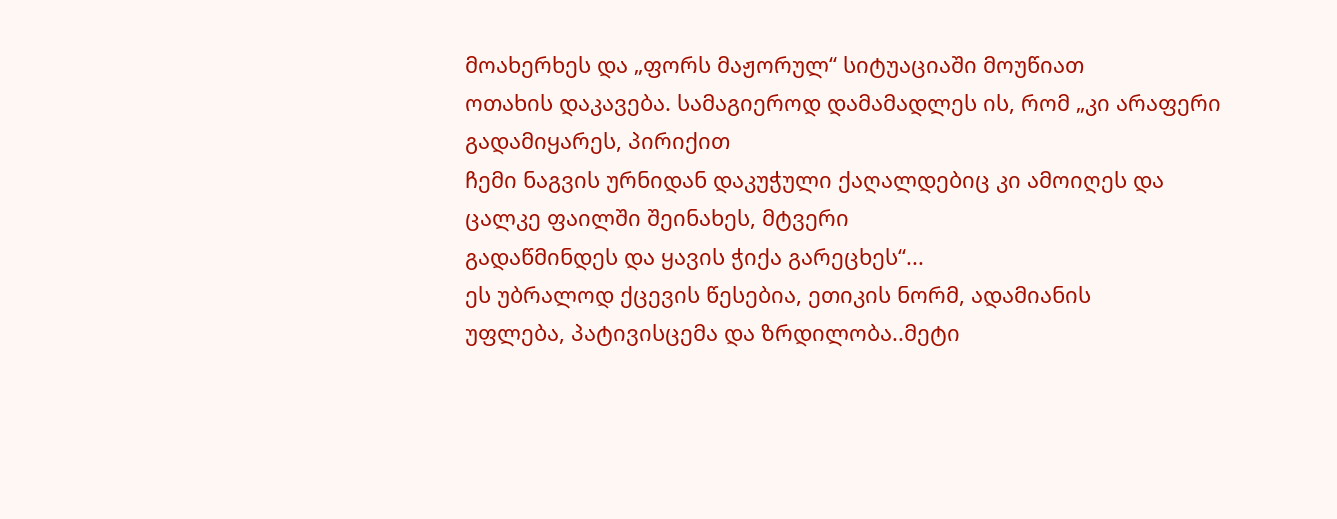მოახერხეს და „ფორს მაჟორულ“ სიტუაციაში მოუწიათ
ოთახის დაკავება. სამაგიეროდ დამამადლეს ის, რომ „კი არაფერი გადამიყარეს, პირიქით
ჩემი ნაგვის ურნიდან დაკუჭული ქაღალდებიც კი ამოიღეს და ცალკე ფაილში შეინახეს, მტვერი
გადაწმინდეს და ყავის ჭიქა გარეცხეს“...
ეს უბრალოდ ქცევის წესებია, ეთიკის ნორმ, ადამიანის
უფლება, პატივისცემა და ზრდილობა..მეტი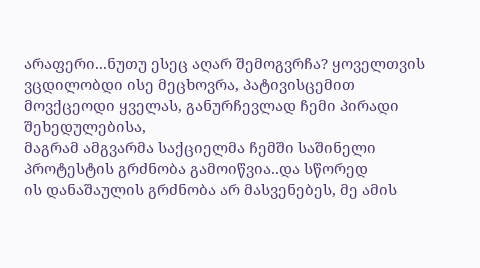არაფერი...ნუთუ ესეც აღარ შემოგვრჩა? ყოველთვის
ვცდილობდი ისე მეცხოვრა, პატივისცემით მოვქცეოდი ყველას, განურჩევლად ჩემი პირადი შეხედულებისა,
მაგრამ ამგვარმა საქციელმა ჩემში საშინელი პროტესტის გრძნობა გამოიწვია..და სწორედ
ის დანაშაულის გრძნობა არ მასვენებეს, მე ამის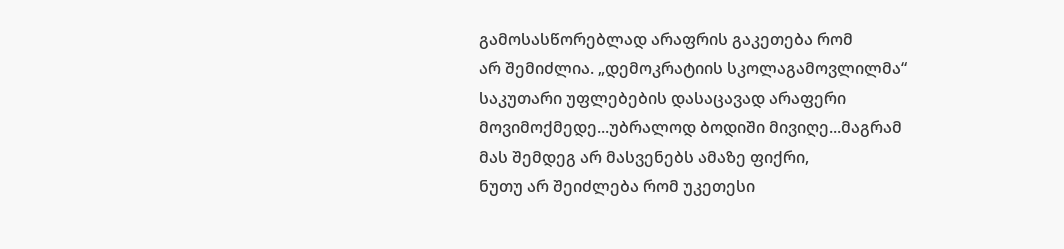გამოსასწორებლად არაფრის გაკეთება რომ
არ შემიძლია. „დემოკრატიის სკოლაგამოვლილმა“ საკუთარი უფლებების დასაცავად არაფერი
მოვიმოქმედე...უბრალოდ ბოდიში მივიღე...მაგრამ მას შემდეგ არ მასვენებს ამაზე ფიქრი,
ნუთუ არ შეიძლება რომ უკეთესი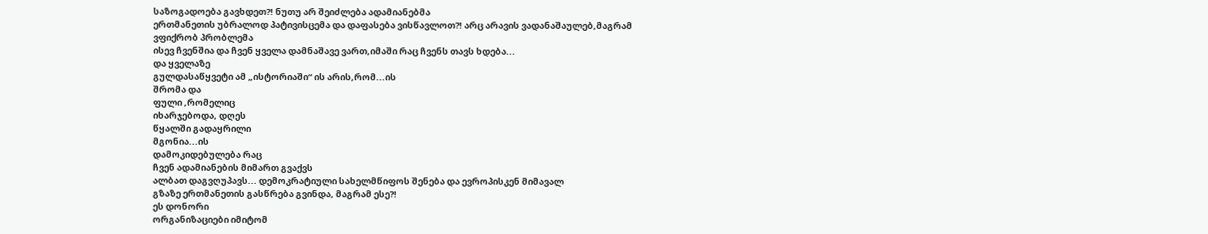საზოგადოება გავხდეთ?! ნუთუ არ შეიძლება ადამიანებმა
ერთმანეთის უბრალოდ პატივისცემა და დაფასება ვისწავლოთ?! არც არავის ვადანაშაულებ,მაგრამ ვფიქრობ პრობლემა
ისევ ჩვენშია და ჩვენ ყველა დამნაშავე ვართ,იმაში რაც ჩვენს თავს ხდება...
და ყველაზე
გულდასაწყვეტი ამ „ისტორიაში“ ის არის,რომ...ის
შრომა და
ფული ,რომელიც
იხარჯებოდა, დღეს
წყალში გადაყრილი
მგონია...ის
დამოკიდებულება რაც
ჩვენ ადამიანების მიმართ გვაქვს
ალბათ დაგვღუპავს... დემოკრატიული სახელმწიფოს შენება და ევროპისკენ მიმავალ
გზაზე ერთმანეთის გასწრება გვინდა, მაგრამ ესე?!
ეს დონორი
ორგანიზაციები იმიტომ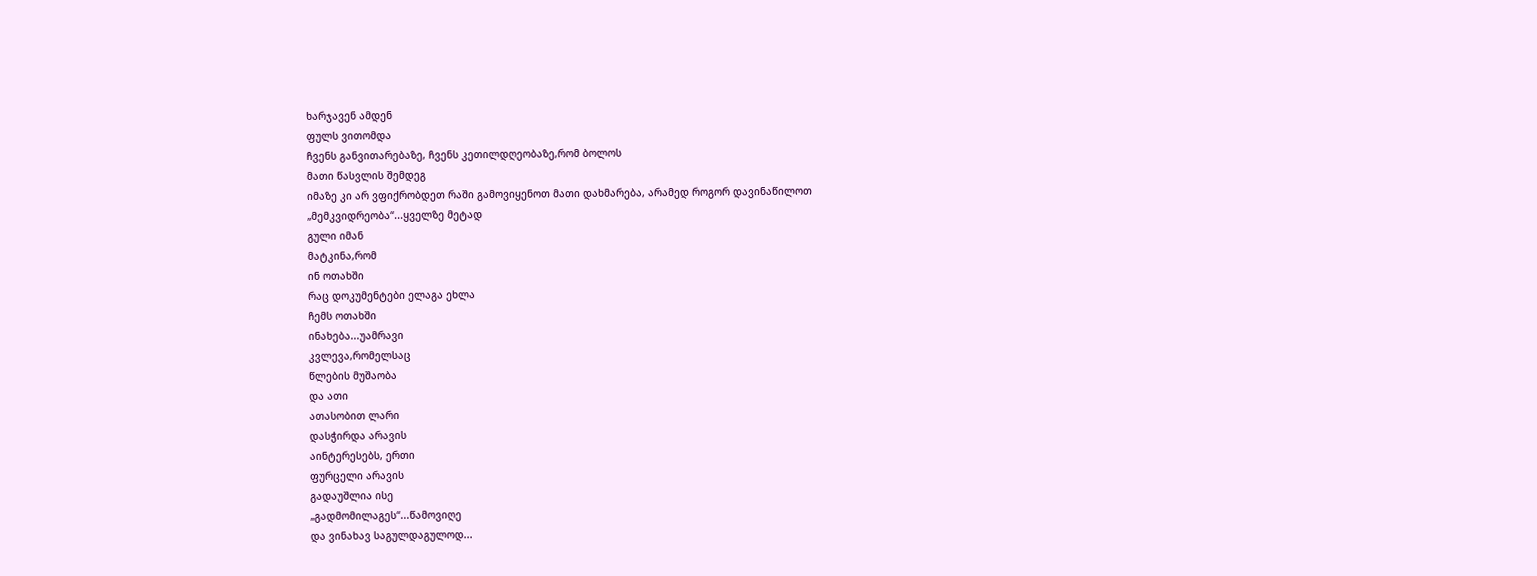ხარჯავენ ამდენ
ფულს ვითომდა
ჩვენს განვითარებაზე, ჩვენს კეთილდღეობაზე,რომ ბოლოს
მათი წასვლის შემდეგ
იმაზე კი არ ვფიქრობდეთ რაში გამოვიყენოთ მათი დახმარება, არამედ როგორ დავინაწილოთ
„მემკვიდრეობა“...ყველზე მეტად
გული იმან
მატკინა,რომ
ინ ოთახში
რაც დოკუმენტები ელაგა ეხლა
ჩემს ოთახში
ინახება...უამრავი
კვლევა,რომელსაც
წლების მუშაობა
და ათი
ათასობით ლარი
დასჭირდა არავის
აინტერესებს, ერთი
ფურცელი არავის
გადაუშლია ისე
„გადმომილაგეს“...წამოვიღე
და ვინახავ საგულდაგულოდ...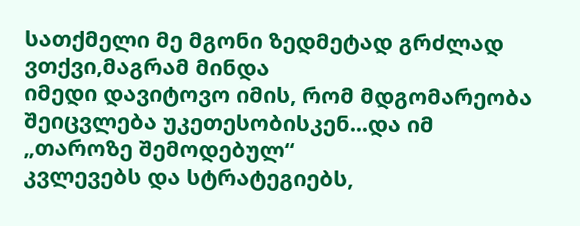სათქმელი მე მგონი ზედმეტად გრძლად ვთქვი,მაგრამ მინდა
იმედი დავიტოვო იმის, რომ მდგომარეობა შეიცვლება უკეთესობისკენ...და იმ „თაროზე შემოდებულ“
კვლევებს და სტრატეგიებს,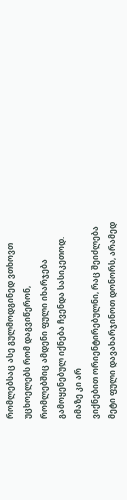რომლებსაც ასე გულმოდგინედ ვთხოვთ უცხოელებს რომ დაგვიწერონ,
რომლებშიც ამდენი ფული იხარჯება გამოყენებულ იქნება ჩვენდა სასიკეთოდ. იმაზე კი არ
ვიქნებით ორიენტირებულნი, რაც შეიძლება მეტი ფული დავახარჯინოთ დონორს, არამედ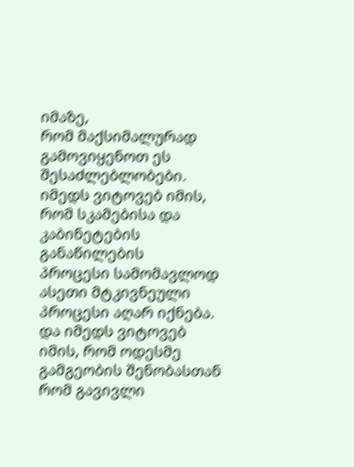იმაზე,
რომ მაქსიმალურად გამოვიყენოთ ეს შესაძლებლობები.
იმედს ვიტოვებ იმის, რომ სკამებისა და კაბინეტების განაწილების
პროცესი სამომავლოდ ასეთი მტკივნეული პროცესი აღარ იქნება.
და იმედს ვიტოვებ იმის, რომ ოდესმე გამგეობის შენობასთან
რომ გავივლი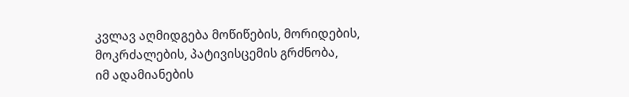კვლავ აღმიდგება მოწიწების, მორიდების, მოკრძალების, პატივისცემის გრძნობა,
იმ ადამიანების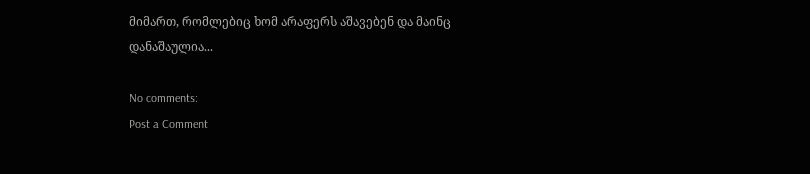მიმართ, რომლებიც ხომ არაფერს აშავებენ და მაინც დანაშაულია...

No comments:
Post a Comment